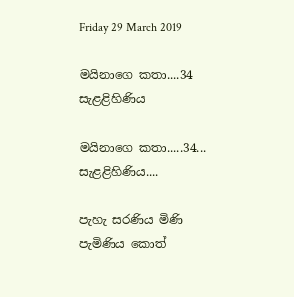Friday 29 March 2019

මයිනාගෙ කතා....34 සැළළිහිණිය

මයිනාගෙ කතා.....34... සැළළිහිණිය....

පැහැ සරණිය මිණි පැමිණිය කොත්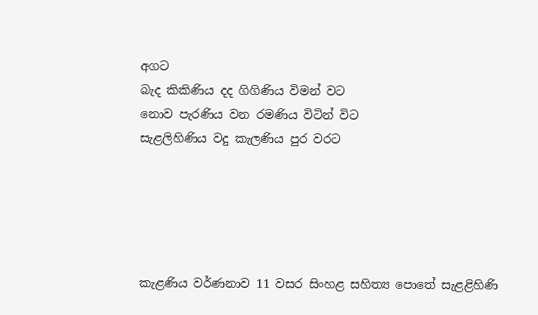අගට
බැද කිකිණිය දද ගිගිණිය විමන් වට
නොව පැරණිය වන රමණිය විටින් විට
සැළලිහිණිය වදු කැලණිය පුර වරට





කැළණිය වර්ණනාව 11 වසර සිංහළ සහිත්‍ය පොතේ සැළළිහිණි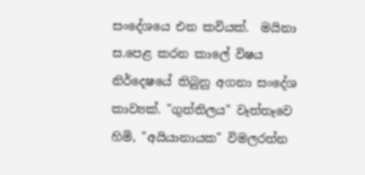සංදේශයෙ එන කවියක්.  මයිනා ස.පෙළ කරන කාලේ විෂය නිර්දෙෂයේ තිබුනු අගනා සංදේශ කාව්‍යක්. "ගුත්තිලය" වෑත්තෑවෙ හිමි, "අයියානායක" විමලරත්න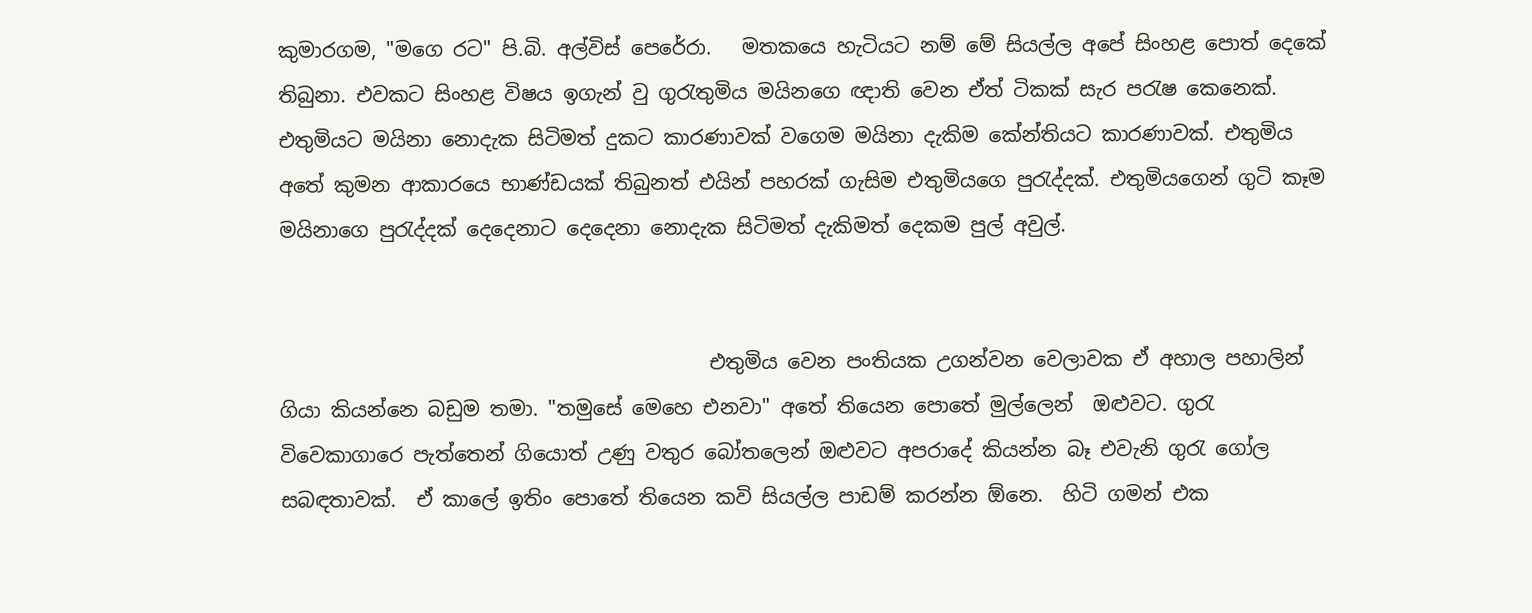කුමාරගම, "මගෙ රට" පි.බි. අල්විස් පෙරේරා.   මතකයෙ හැටියට නම් මේ සියල්ල අපේ සිංහළ පොත් දෙකේ තිබුනා. එවකට සිංහළ විෂය ඉගැන් වු ගුරැතුමිය මයිනගෙ ඥාති වෙන ඒත් ටිකක් සැර පරැෂ කෙනෙක්. එතුමියට මයිනා නොදැක සිටිමත් දුකට කාරණාවක් වගෙම මයිනා දැකිම කේන්තියට කාරණාවක්. එතුමිය අතේ කුමන ආකාරයෙ භාණ්ඩයක් තිබුනත් එයින් පහරක් ගැසිම එතුමියගෙ පුරැද්දක්. එතුමියගෙන් ගුටි කෑම මයිනාගෙ පුරැද්දක් දෙදෙනාට දෙදෙනා නොදැක සිටිමත් දැකිමත් දෙකම පුල් අවුල්.


                                           එතුමිය වෙන පංතියක උගන්වන වෙලාවක ඒ අහාල පහාලින් ගියා කියන්නෙ බඩුම තමා. "තමුසේ මෙහෙ එනවා" අතේ තියෙන පොතේ මුල්ලෙන්  ඔළුවට. ගුරැ විවෙකාගාරෙ පැත්තෙන් ගියොත් උණු වතුර බෝතලෙන් ඔළුවට අපරාදේ කියන්න බෑ එවැනි ගුරැ ගෝල සබඳතාවක්.  ඒ කාලේ ඉතිං පොතේ තියෙන කවි සියල්ල පාඩම් කරන්න ඕනෙ.  හිටි ගමන් එක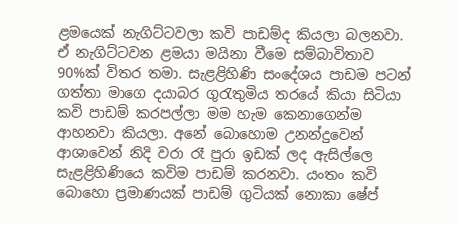ළමයෙක් නැගිට්ටවලා කවි පාඩම්ද කියලා බලනවා. ඒ නැගිට්ටවන ළමයා මයිනා වීමෙ සම්බාවිතාව 90%ක් විතර තමා. සැළළිහිණි සංදේශය පාඩම පටන් ගත්තා මාගෙ දයාබර ගුරැතුමිය තරයේ කියා සිටියා කවි පාඩම් කරපල්ලා මම හැම කෙනාගෙන්ම ආහනවා කියලා. අනේ බොහොම උනන්දුවෙන් ආශාවෙන් නිදි වරා රෑ පුරා ඉඩක් ලද ඇසිල්ලෙ සැළළිහිණියෙ කවිම පාඩම් කරනවා. යංතං කවි බොහො ප්‍රමාණයක් පාඩම් ගුටියක් නොකා ෂේප්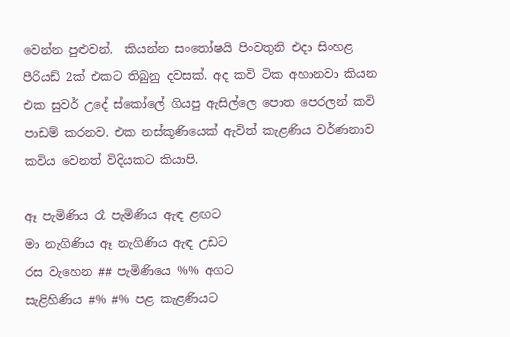වෙන්න පුළුවන්.  කියන්න සංතෝෂයි පිංවතුනි එදා සිංහළ පීරියඩ් 2ක් එකට තිබුනු දවසක්. අද කවි ටික අහානවා කියන එක සුවර් උදේ ස්කෝලේ ගියපු ඇසිල්ලෙ පොත පෙරලන් කවි පාඩම් කරනව. එක නස්කූණියෙක් ඇවිත් කැළණිය වර්ණනාව කවිය වෙනත් විදියකට කියාපි.

ඈ පැමිණිය රෑ පැමිණිය ඇඳ ළඟට
මා නැගිණිය ඈ නැගිණිය ඇඳ උඩට
රස වැහෙන ## පැමිණියෙ %% අගට
සැළිහිණිය #% #% පළ කැළණියට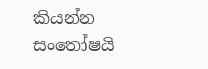කියන්න සංතෝෂයි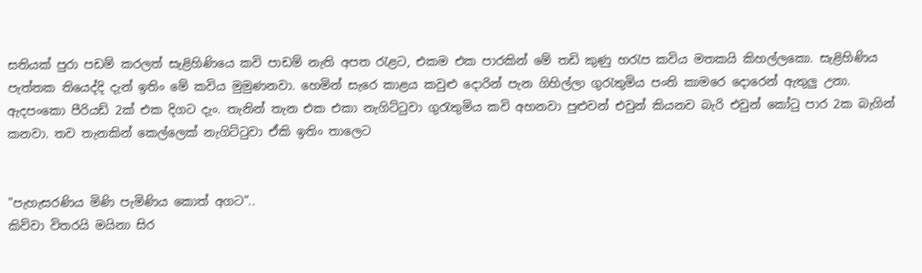සතියක් පුරා පඩම් කරලත් සැළිහිණියෙ කවි පාඩම් නැති අපත රැළට, එකම එක පාරකින් මේ තඩි කුණු හරැප කවිය මතකයි කිහල්ලකො. සැළිහිණිය පැත්තක තියෙද්දි දැන් ඉතිං මේ කවිය මුමුණනවා. හෙමින් සැරෙ කාළය කවුළු දොරින් පැන ගිහිල්ලා ගුරැතුමිය පංති කාමරෙ දොරෙන් ඇතුලු උනා. ඇදපංකො පීරියඩ් 2ක් එක දිගට දැං. තැනින් තැන එක එකා නැගිට්ටුවා ගුරැතුමිය කවි අහනවා පුළුවන් එවුන් කියනව බැරි එවුන් කෝටු පාර 2ක බැගින් කනවා. තව තැනකින් කෙල්ලෙක් නැගිට්ටුවා ඒකි ඉතිං තාලෙට


"පැහැසරණිය මිණි පැමිණිය කොත් අගට"..
කිව්වා විතරයි මයිනා සිර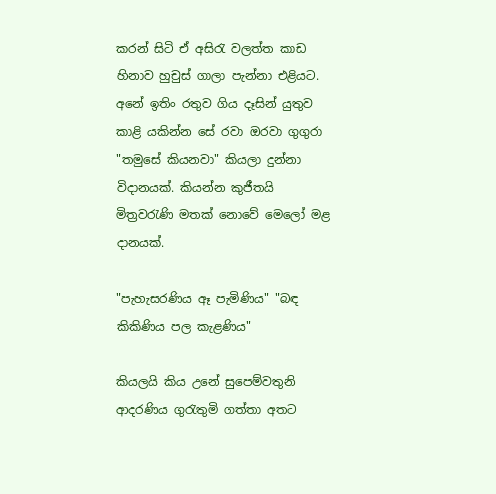කරන් සිටි ඒ අසිරැ වලත්ත කාඩ හිනාව හුචුස් ගාලා පැන්නා එළියට. අනේ ඉතිං රතුව ගිය දෑසින් යුතුව කාළි යකින්න සේ රවා ඔරවා ගුගුරා "තමුසේ කියනවා" කියලා දුන්නා විදානයක්. කියන්න කුජීතයි මිත්‍රවරැණි මතක් නොවේ මෙලෝ මළ දානයක්.

"පැහැසරණිය ඈ පැමිණිය" "බඳ කිකිණිය පල කැළණිය"

කියලයි කිය උනේ සුපෙම්වතුනි ආදරණිය ගුරැතුමි ගත්තා අතට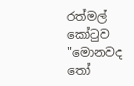රත්මල් කෝටුව "මොනවද තෝ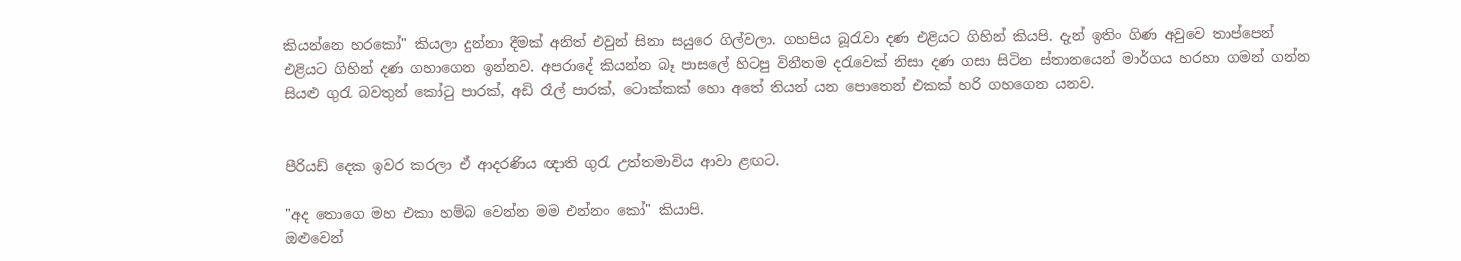කියන්නෙ හරකෝ" කියලා දුන්නා දීමක් අනිත් එවුන් සිනා සයුරෙ ගිල්වලා. ගහපිය බූරැවා දණ එළියට ගිහින් කියපි. දැන් ඉතිං ගිණ අවුවෙ තාප්පෙන් එළියට ගිහින් දණ ගහාගෙන ඉන්නව. අපරාදේ කියන්න බෑ පාසලේ හිටපු විනීතම දරැවෙක් නිසා දණ ගසා සිටින ස්තානයෙන් මාර්ගය හරහා ගමන් ගන්න සියළු ගුරැ බවතුන් කෝටු පාරක්, අඩි රෑල් පාරක්, ටොක්කක් හො අතේ තියන් යන පොතෙන් එකක් හරි ගහගෙන යනව.


පීරියඩ් දෙක ඉවර කරලා ඒ ආදරණිය ඥාති ගුරැ උත්තමාවිය ආවා ළඟට.

"අද තොගෙ මහ එකා හම්බ වෙන්න මම එන්නං කෝ" කියාපි.
ඔළුවෙන්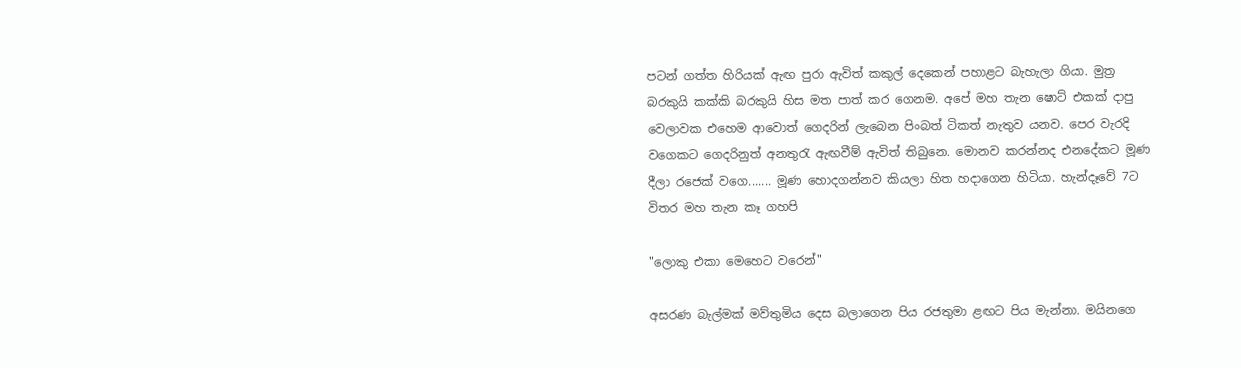පටන් ගත්ත හිරියක් ඇඟ පුරා ඇවිත් කකුල් දෙකෙන් පහාළට බැහැලා ගියා. මුත්‍ර බරකුයි කක්කි බරකුයි හිස මත පාත් කර ගෙනම. අපේ මහ තැන ෂොට් එකක් දාපු වෙලාවක එහෙම ආවොත් ගෙදරින් ලැබෙන පිංබත් ටිකත් නැතුව යනව. පෙර වැරදි වගෙකට ගෙදරිනුත් අනතුරැ ඇඟවීම් ඇවිත් තිබුනෙ. මොනව කරන්නද එනදේකට මූණ දීලා රජෙක් වගෙ....... මූණ හොදගන්නව කියලා හිත හදාගෙන හිටියා. හැන්දෑවේ 7ට විතර මහ තැන කෑ ගහපි

"ලොකු එකා මෙහෙට වරෙන්"

අසරණ බැල්මක් මව්තුමිය දෙස බලාගෙන පිය රජතුමා ළඟට පිය මැන්නා. මයිනගෙ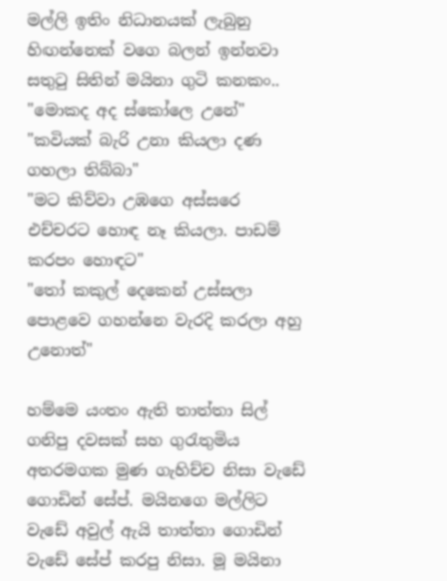මල්ලි ඉතිං නිධානයක් ලැබුනු හිඟන්නෙක් වගෙ බලන් ඉන්නවා සතුටු සිතින් මයිනා ගුටි කනකං..
"මොකද අද ස්කෝලෙ උනේ"
"කවියක් බැරි උනා කියලා දණ ගහලා තිබ්බා"
"මට කිව්වා උඹගෙ අස්සරෙ එච්චරට හොඳ නෑ කියලා. පාඩම් කරපං හොඳට"
"තෝ කකුල් දෙකෙන් උස්සලා පොළවෙ ගහන්නෙ වැරදි කරලා අහු උනොත්"

හම්මෙ යංතං ඇති තාත්තා සිල් ගනිපු දවසක් සහ ගුරැතුමිය අතරමගක මුණ ගැහිච්ච නිසා වැඩේ ගොඩින් සේප්. මයිනගෙ මල්ලිට වැඩේ අවුල් ඇයි තාත්තා ගොඩින් වැඩේ සේප් කරපු නිසා. මූ මයිනා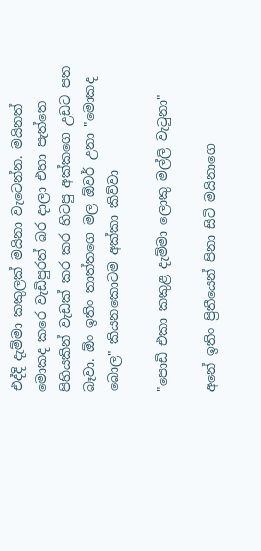එද්දි දැම්මා කකුලක් මයිනා වැටෙන්න. මයිනත් මොකද කරෙ වැඩිපුරත් බර දාලා එහා පැත්තෙ පිහියකින් වැඩක් කර කර හිටපු අක්කගෙ උඩට පත බෑවා. ඕං ඉතිං තාත්තගෙ මල ඕවර් උනා "මොකද බොල" කියනකොටම අක්කා කිව්වා

"පොඩි එකා කකුළ දැම්මා ලොකු මල්ලි වැටුනා"

අනේ ඉතිං ප්‍රිතීයෙන් පිනා සිටි මයිනාගෙ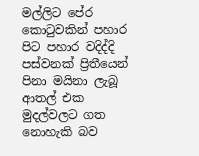මල්ලිට පේර කොටුවකින් පහාර පිට පහාර වදිද්දි පස්වනක් ප්‍රිතීයෙන් පිනා මයිනා ලැබූ ආතල් එක මුදල්වලට ගත නොහැකි බව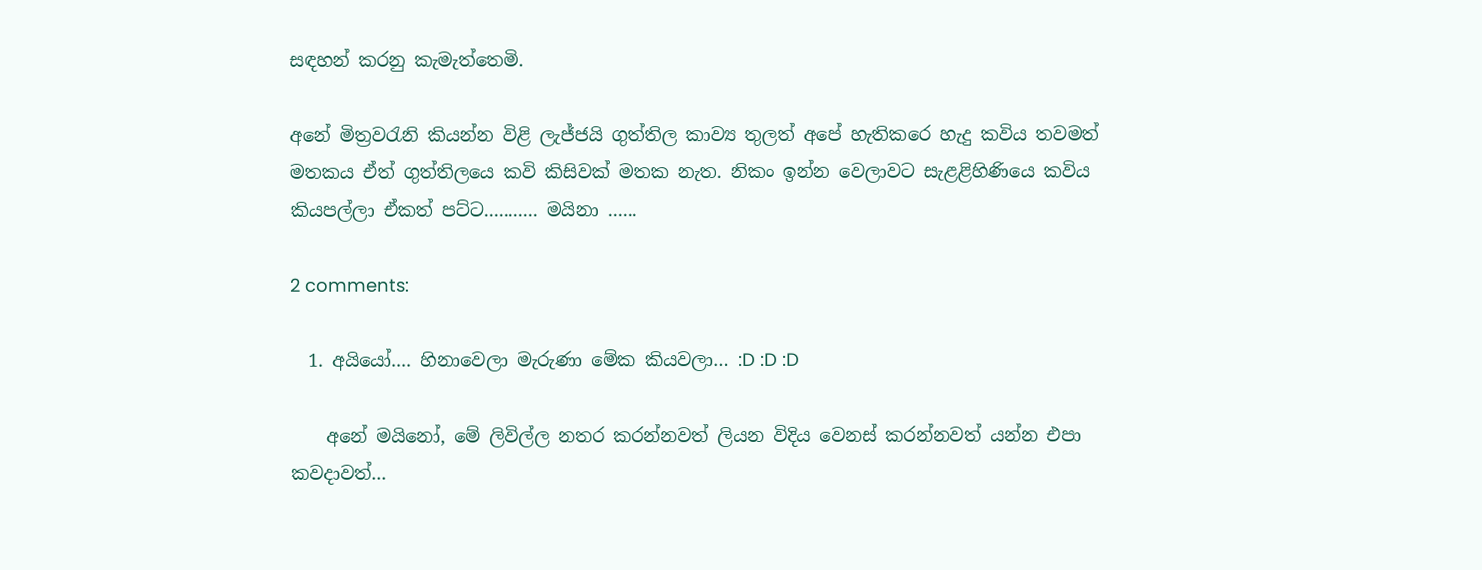සඳහන් කරනු කැමැත්තෙමි.

අනේ මිත්‍රවරැනි කියන්න විළි ලැජ්ජයි ගුත්තිල කාව්‍ය තුලත් අපේ හැතිකරෙ හැදු කවිය තවමත් මතකය ඒත් ගුත්තිලයෙ කවි කිසිවක් මතක නැත. නිකං ඉන්න වෙලාවට සැළළිහිණියෙ කවිය කියපල්ලා ඒකත් පට්ට........... මයිනා ......

2 comments:

  1. අයියෝ.... හිනාවෙලා මැරුණා මේක කියවලා… :D :D :D

    අනේ මයිනෝ, මේ ලිවිල්ල නතර කරන්නවත් ලියන විදිය වෙනස් කරන්නවත් යන්න එපා කවදාවත්...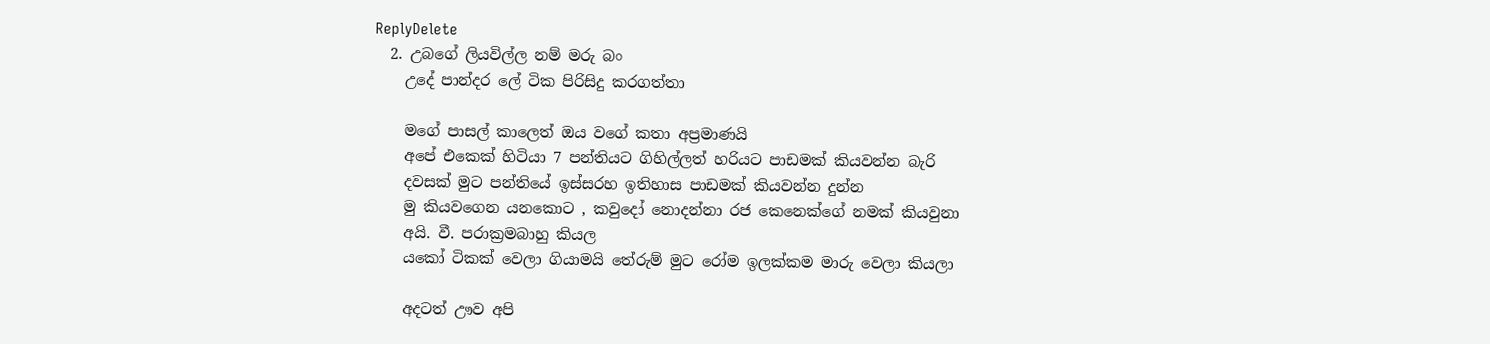ReplyDelete
  2. උබගේ ලියවිල්ල නම් මරු බං
    උදේ පාන්දර ලේ ටික පිරිසිදු කරගත්තා

    මගේ පාසල් කාලෙත් ඔය වගේ කතා අප්‍රමාණයි
    අපේ එකෙක් හිටියා 7 පන්තියට ගිහිල්ලත් හරියට පාඩමක් කියවන්න බැරි
    දවසක් මුට පන්තියේ ඉස්සරහ ඉතිහාස පාඩමක් කියවන්න දුන්න
    මු කියවගෙන යනකොට , කවුදෝ නොදන්නා රජ කෙනෙක්ගේ නමක් කියවුනා
    අයි. වී. පරාක්‍රමබාහු කියල
    යකෝ ටිකක් වෙලා ගියාමයි තේරුම් මුට රෝම ඉලක්කම මාරු වෙලා කියලා

    අදටත් ඌව අපි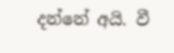දන්නේ අයි. වී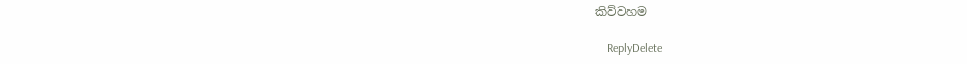කිව්වහම

    ReplyDelete